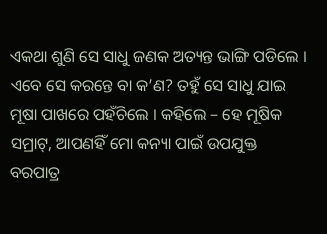ଏକଥା ଶୁଣି ସେ ସାଧୁ ଜଣକ ଅତ୍ୟନ୍ତ ଭାଙ୍ଗି ପଡିଲେ । ଏବେ ସେ କରନ୍ତେ ବା କ’ଣ? ତହୁଁ ସେ ସାଧୁ ଯାଇ ମୂଷା ପାଖରେ ପହଁଚିଲେ । କହିଲେ – ହେ ମୂଷିକ ସମ୍ରାଟ୍, ଆପଣହିଁ ମୋ କନ୍ୟା ପାଇଁ ଉପଯୁକ୍ତ ବରପାତ୍ର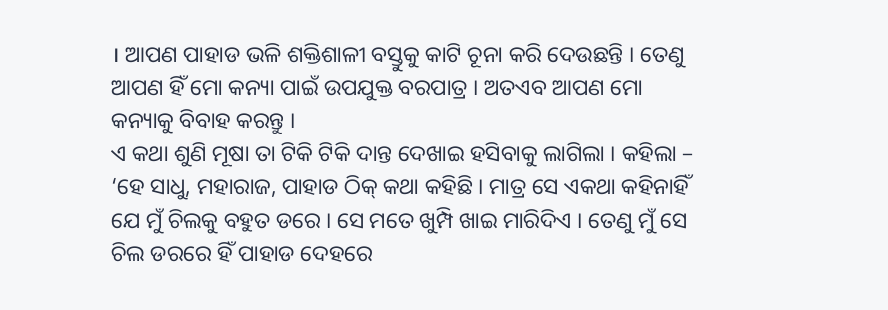। ଆପଣ ପାହାଡ ଭଳି ଶକ୍ତିଶାଳୀ ବସ୍ତୁକୁ କାଟି ଚୂନା କରି ଦେଉଛନ୍ତି । ତେଣୁ ଆପଣ ହିଁ ମୋ କନ୍ୟା ପାଇଁ ଉପଯୁକ୍ତ ବରପାତ୍ର । ଅତଏବ ଆପଣ ମୋ କନ୍ୟାକୁ ବିବାହ କରନ୍ତୁ ।
ଏ କଥା ଶୁଣି ମୂଷା ତା ଟିକି ଟିକି ଦାନ୍ତ ଦେଖାଇ ହସିବାକୁ ଲାଗିଲା । କହିଲା – ‘ହେ ସାଧୁ, ମହାରାଜ, ପାହାଡ ଠିକ୍ କଥା କହିଛି । ମାତ୍ର ସେ ଏକଥା କହିନାହିଁ ଯେ ମୁଁ ଚିଲକୁ ବହୁତ ଡରେ । ସେ ମତେ ଖୁମ୍ପି ଖାଇ ମାରିଦିଏ । ତେଣୁ ମୁଁ ସେ ଚିଲ ଡରରେ ହିଁ ପାହାଡ ଦେହରେ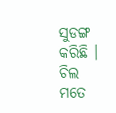ସୁଡଙ୍ଗ କରିଛି । ଚିଲ ମତେ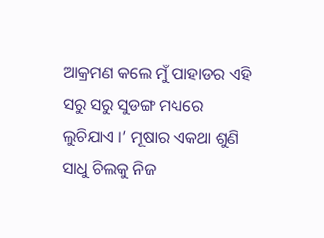ଆକ୍ରମଣ କଲେ ମୁଁ ପାହାଡର ଏହି ସରୁ ସରୁ ସୁଡଙ୍ଗ ମଧ୍ୟରେ ଲୁଚିଯାଏ ।’ ମୂଷାର ଏକଥା ଶୁଣି ସାଧୁ ଚିଲକୁ ନିଜ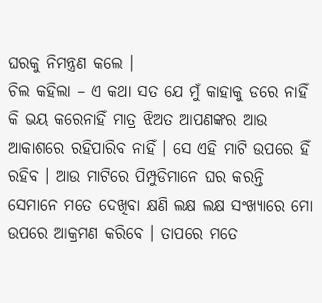ଘରକୁ ନିମନ୍ତ୍ରଣ କଲେ ।
ଚିଲ କହିଲା – ଏ କଥା ସତ ଯେ ମୁଁ କାହାକୁ ଡରେ ନାହିଁ କି ଭୟ କରେନାହିଁ ମାତ୍ର ଝିଅତ ଆପଣଙ୍କର ଆଉ ଆକାଶରେ ରହିପାରିବ ନାହିଁ । ସେ ଏହି ମାଟି ଉପରେ ହିଁ ରହିବ । ଆଉ ମାଟିରେ ପିମ୍ପୁଡିମାନେ ଘର କରନ୍ତି ସେମାନେ ମତେ ଦେଖିବା କ୍ଷଣି ଲକ୍ଷ ଲକ୍ଷ ସଂଖ୍ୟାରେ ମୋ ଉପରେ ଆକ୍ରମଣ କରିବେ । ତାପରେ ମତେ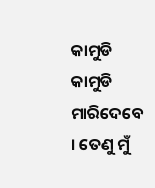କାମୁଡି କାମୁଡି ମାରିଦେବେ । ତେଣୁ ମୁଁ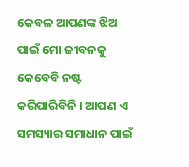କେବଳ ଆପଣଙ୍କ ଝିଅ ପାଇଁ ମୋ ଜୀବନକୁ କେବେବି ନଷ୍ଟ କରିପାରିବିନି । ଆପଣ ଏ ସମସ୍ୟାର ସମାଧାନ ପାଇଁ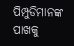ପିମ୍ପୁଡିମାନଙ୍କ ପାଖକୁ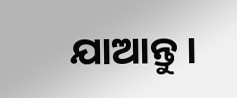ଯାଆନ୍ତୁ ।